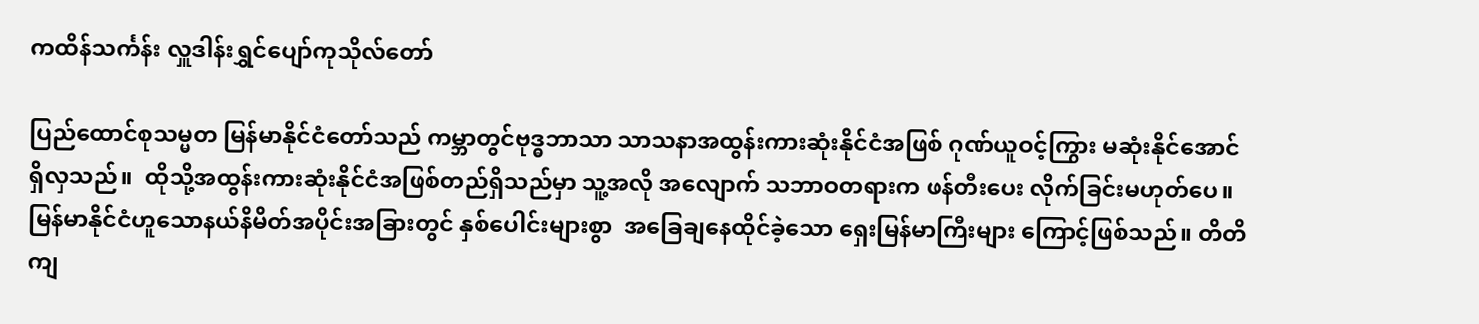ကထိန်သင်္ကန်း လှူဒါန်းရွှင်ပျော်ကုသိုလ်တော်

ပြည်ထောင်စုသမ္မတ မြန်မာနိုင်ငံတော်သည် ကမ္ဘာတွင်ဗုဒ္ဓဘာသာ သာသနာအထွန်းကားဆုံးနိုင်ငံအဖြစ် ဂုဏ်ယူဝင့်ကြွား မဆုံးနိုင်အောင်ရှိလှသည်။  ထိုသို့အထွန်းကားဆုံးနိုင်ငံအဖြစ်တည်ရှိသည်မှာ သူ့အလို အလျောက် သဘာဝတရားက ဖန်တီးပေး လိုက်ခြင်းမဟုတ်ပေ။ မြန်မာနိုင်ငံဟူသောနယ်နိမိတ်အပိုင်းအခြားတွင် နှစ်ပေါင်းများစွာ  အခြေချနေထိုင်ခဲ့သော ရှေးမြန်မာကြီးများ ကြောင့်ဖြစ်သည်။ တိတိကျ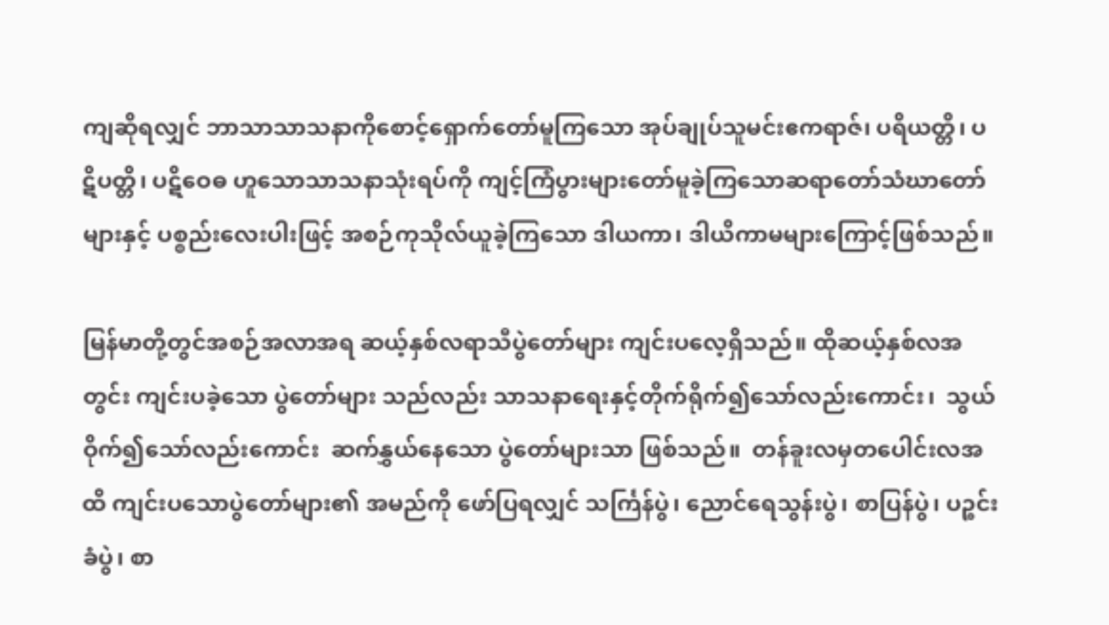ကျဆိုရလျှင် ဘာသာသာသနာကိုစောင့်ရှောက်တော်မူကြသော အုပ်ချုပ်သူမင်းဧကရာဇ်၊ ပရိယတ္တိ၊ ပဋိပတ္တိ၊ ပဋိဝေဓ ဟူသောသာသနာသုံးရပ်ကို ကျင့်ကြံပွားများတော်မူခဲ့ကြသောဆရာတော်သံဃာတော်များနှင့် ပစ္စည်းလေးပါးဖြင့် အစဉ်ကုသိုလ်ယူခဲ့ကြသော ဒါယကာ၊ ဒါယိကာမများကြောင့်ဖြစ်သည်။

မြန်မာတို့တွင်အစဉ်အလာအရ ဆယ့်နှစ်လရာသီပွဲတော်များ ကျင်းပလေ့ရှိသည်။ ထိုဆယ့်နှစ်လအတွင်း ကျင်းပခဲ့သော ပွဲတော်များ သည်လည်း သာသနာရေးနှင့်တိုက်ရိုက်၍သော်လည်းကောင်း၊  သွယ်ဝိုက်၍သော်လည်းကောင်း  ဆက်နွှယ်နေသော ပွဲတော်များသာ ဖြစ်သည်။  တန်ခူးလမှတပေါင်းလအထိ ကျင်းပသောပွဲတော်များ၏ အမည်ကို ဖော်ပြရလျှင် သင်္ကြန်ပွဲ၊ ညောင်ရေသွန်းပွဲ၊ စာပြန်ပွဲ၊ ပဉ္စင်းခံပွဲ၊ စာ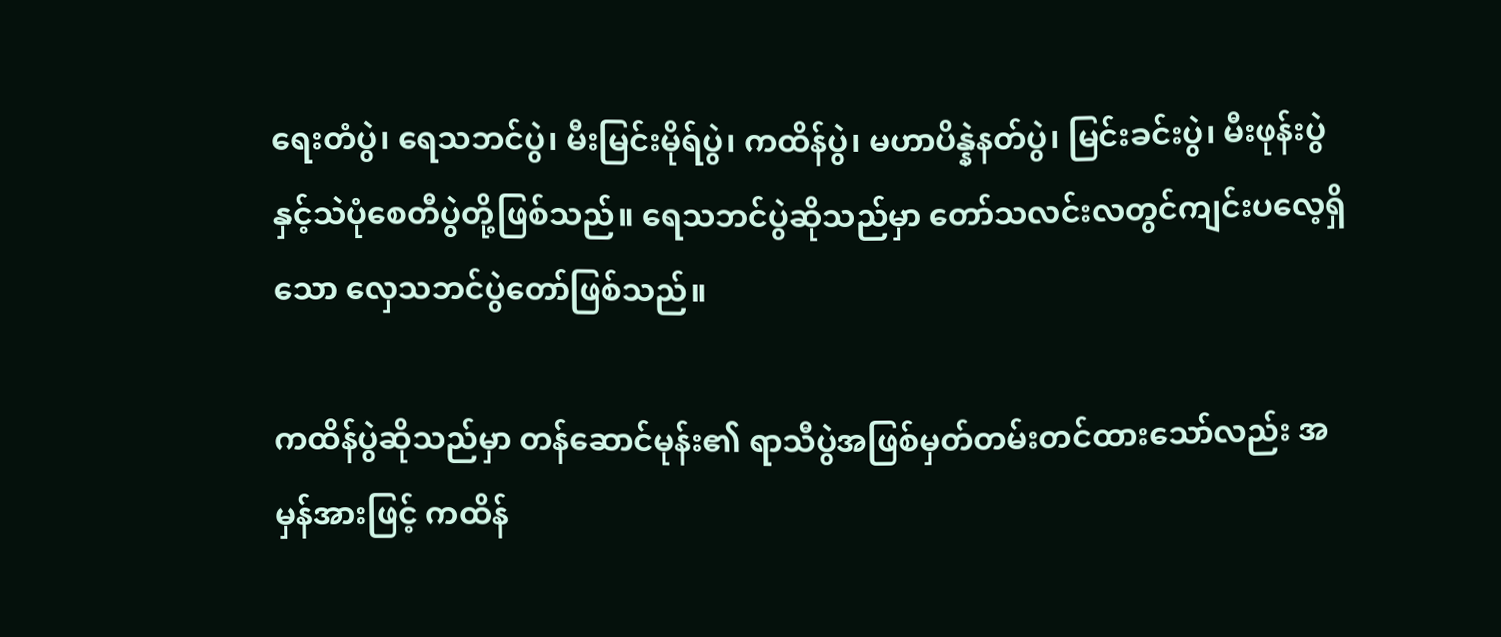ရေးတံပွဲ၊ ရေသဘင်ပွဲ၊ မီးမြင်းမိုရ်ပွဲ၊ ကထိန်ပွဲ၊ မဟာပိန္နဲနတ်ပွဲ၊ မြင်းခင်းပွဲ၊ မီးဖုန်းပွဲနှင့်သဲပုံစေတီပွဲတို့ဖြစ်သည်။ ရေသဘင်ပွဲဆိုသည်မှာ တော်သလင်းလတွင်ကျင်းပလေ့ရှိသော လှေသဘင်ပွဲတော်ဖြစ်သည်။

ကထိန်ပွဲဆိုသည်မှာ တန်ဆောင်မုန်း၏ ရာသီပွဲအဖြစ်မှတ်တမ်းတင်ထားသော်လည်း အမှန်အားဖြင့် ကထိန်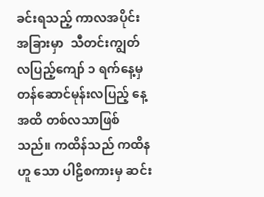ခင်းရသည့် ကာလအပိုင်း အခြားမှာ  သီတင်းကျွတ်လပြည့်ကျော် ၁ ရက်နေ့မှ တန်ဆောင်မုန်းလပြည့် နေ့အထိ တစ်လသာဖြစ်သည်။ ကထိန်သည် ကထိနဟူ သော ပါဠိစကားမှ ဆင်း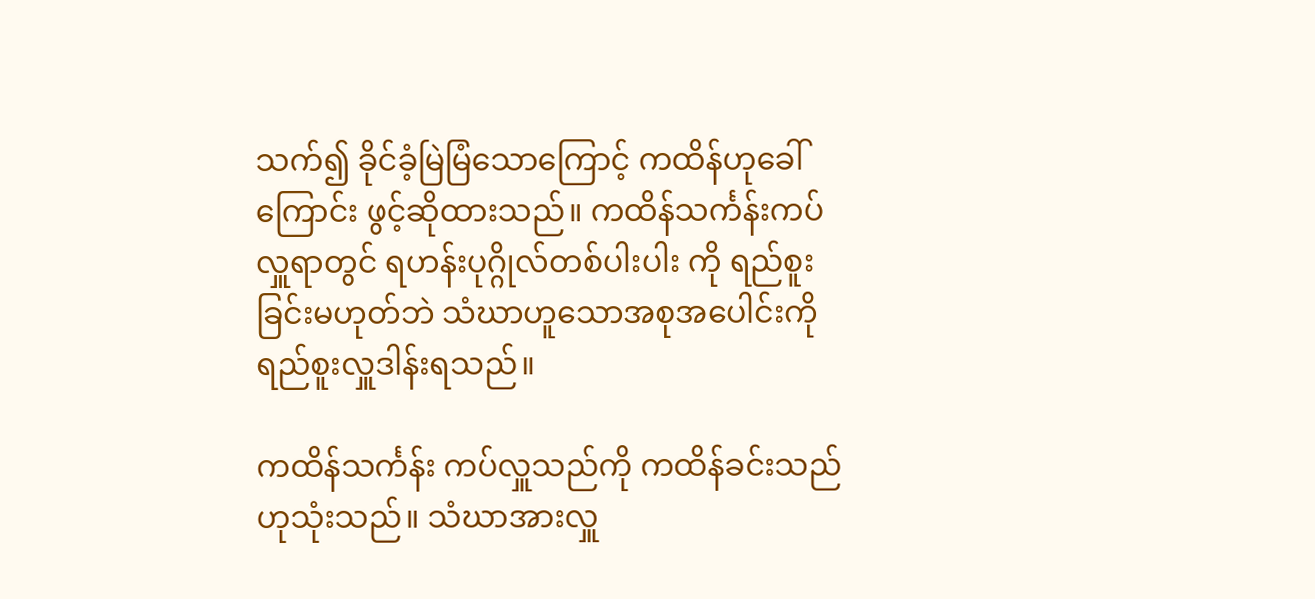သက်၍ ခိုင်ခံ့မြဲမြံသောကြောင့် ကထိန်ဟုခေါ်ကြောင်း ဖွင့်ဆိုထားသည်။ ကထိန်သင်္ကန်းကပ်လှူရာတွင် ရဟန်းပုဂ္ဂိုလ်တစ်ပါးပါး ကို ရည်စူးခြင်းမဟုတ်ဘဲ သံဃာဟူသောအစုအပေါင်းကို ရည်စူးလှူဒါန်းရသည်။

ကထိန်သင်္ကန်း ကပ်လှူသည်ကို ကထိန်ခင်းသည်ဟုသုံးသည်။ သံဃာအားလှူ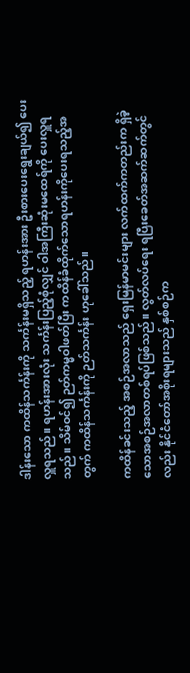ဒါန်းသော ကထိန်သင်္ကန်းကို သင်္ကန်းမရှိသည့် ရဟန်းအား ဦးစားပေးရွေးချယ်၍ ပေးလှူရသည်။ ရဟန်းအားလုံး သင်္ကန်းပြည့်စုံလျှင် ဝါအကြီးဆုံးမထေရ်ကို ပေးလှူရသည်။ သိမ်ဝင်၍ ဉတ်ကမ္မဝါဖတ်ပြီး ကထိန်ခံထိုက်သောရဟန်းကိုပေးရသည့်အတွက် ကထိန်သင်္ကန်းကို ဉတ်သင်္ကန်း ဟုခေါ်သည်။

ကထိန်ခင်းသည့် အစဉ်အလာသည် ရှေးမြန်မာမင်းများ လက်ထက်ကတည်းက ရှိခဲ့သောအစဉ်အလာတစ်ရပ်ဖြစ်သည်။ လွတ်လပ်ရေး ရပြီးခေတ်အဆက်ဆက်တွင်လည်း နိုင်ငံတော်အစိုးရများသည် နှစ်စဉ်က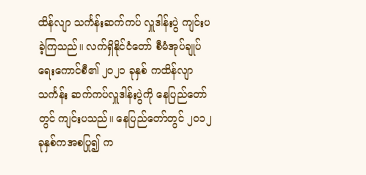ထိန်လျာ သင်္ကန်းဆက်ကပ် လှူဒါန်းပွဲ ကျင်းပခဲ့ကြသည်။ လက်ရှိနိုင်ငံတော် စီမံအုပ်ချုပ်ရေးကောင်စီ၏ ၂၀၂၁ ခုနှစ် ကထိန်လျာသင်္ကန်း ဆက်ကပ်လှူဒါန်းပွဲကို နေပြည်တော်တွင် ကျင်းပသည်။ နေပြည်တော်တွင် ၂၀၁၂ ခုနှစ်ကအစပြု၍ က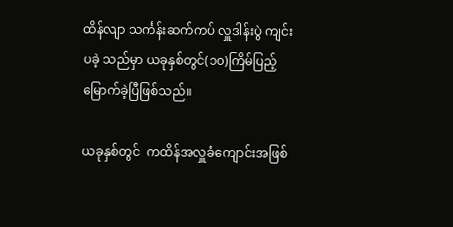ထိန်လျာ သင်္ကန်းဆက်ကပ် လှူဒါန်းပွဲ ကျင်းပခဲ့ သည်မှာ ယခုနှစ်တွင်(၁၀)ကြိမ်ပြည့်မြောက်ခဲ့ပြီဖြစ်သည်။

ယခုနှစ်တွင်  ကထိန်အလှူခံကျောင်းအဖြစ်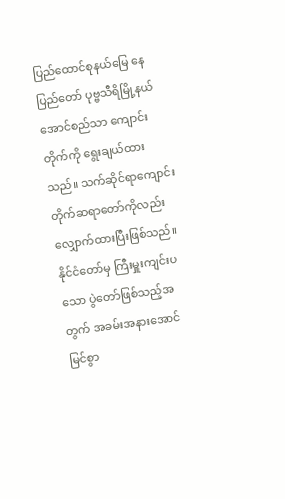ပြည်ထောင်စုနယ်မြေ နေပြည်တော် ပုဗ္ဗသီရိမြို့နယ် အောင်စည်သာ ကျောင်းတိုက်ကို ရွေးချယ်ထားသည်။ သက်ဆိုင်ရာကျောင်းတိုက်ဆရာတော်ကိုလည်း လျှောက်ထားပြီးဖြစ်သည်။  နိုင်ငံတော်မှ ကြီးမှူးကျင်းပသော ပွဲတော်ဖြစ်သည့်အတွက် အခမ်းအနားအောင်မြင်စွာ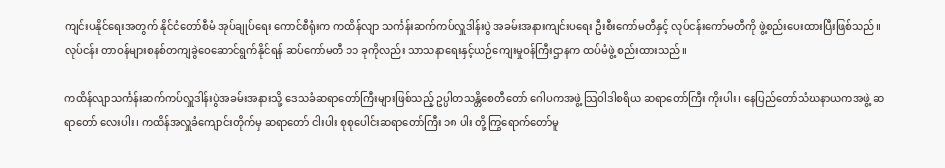ကျင်းပနိုင်ရေးအတွက် နိုင်ငံတော်စီမံ အုပ်ချုပ်ရေး ကောင်စီရုံးက ကထိန်လျာ သင်္ကန်းဆက်ကပ်လှူဒါန်းပွဲ အခမ်းအနားကျင်းပရေး ဦးစီးကော်မတီနှင့် လုပ်ငန်းကော်မတီကို ဖွဲ့စည်းပေးထားပြီးဖြစ်သည်။ လုပ်ငန်း တာဝန်များစနစ်တကျခွဲဝေဆောင်ရွက်နိုင်ရန် ဆပ်ကော်မတီ ၁၁ ခုကိုလည်း သာသနာရေးနှင့်ယဉ်ကျေးမှုဝန်ကြီးဌာနက ထပ်မံဖွဲ့ စည်းထားသည်။

ကထိန်လျာသင်္ကန်းဆက်ကပ်လှူဒါန်းပွဲအခမ်းအနားသို့ ဒေသခံဆရာတော်ကြီးများဖြစ်သည့် ဥပ္ပါတသန္တိစေတီတော် ဂေါပကအဖွဲ့ သြဝါဒါစရိယ ဆရာတော်ကြီး ကိုးပါး၊ နေပြည်တော်သံဃနာယကအဖွဲ့ ဆရာတော် လေးပါး၊ ကထိန်အလှူခံကျောင်းတိုက်မှ ဆရာတော် ငါးပါး စုစုပေါင်းဆရာတော်ကြီး ၁၈ ပါး တို့ကြွရောက်တော်မူ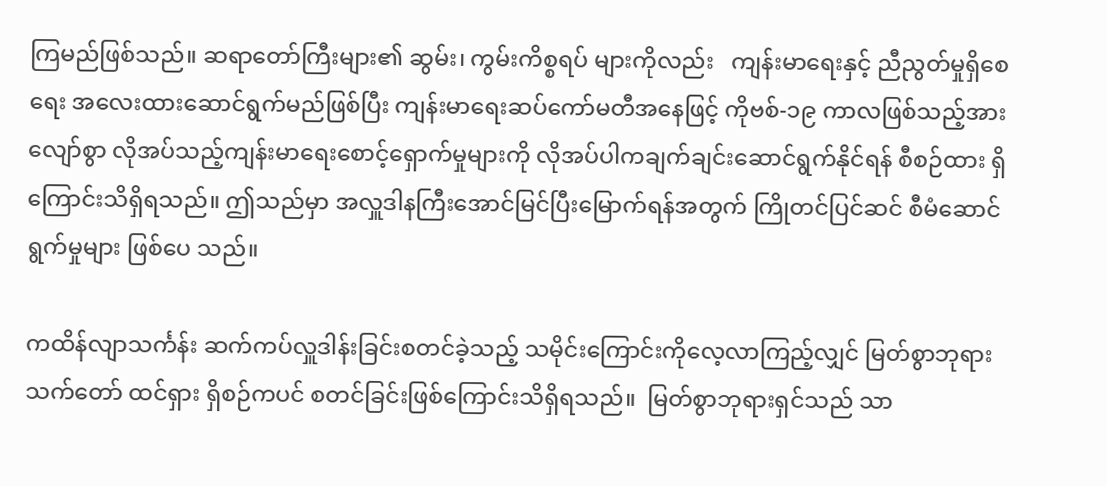ကြမည်ဖြစ်သည်။ ဆရာတော်ကြီးများ၏ ဆွမ်း၊ ကွမ်းကိစ္စရပ် များကိုလည်း   ကျန်းမာရေးနှင့် ညီညွတ်မှုရှိစေရေး အလေးထားဆောင်ရွက်မည်ဖြစ်ပြီး ကျန်းမာရေးဆပ်ကော်မတီအနေဖြင့် ကိုဗစ်-၁၉ ကာလဖြစ်သည့်အားလျော်စွာ လိုအပ်သည့်ကျန်းမာရေးစောင့်ရှောက်မှုများကို လိုအပ်ပါကချက်ချင်းဆောင်ရွက်နိုင်ရန် စီစဉ်ထား ရှိကြောင်းသိရှိရသည်။ ဤသည်မှာ အလှူဒါနကြီးအောင်မြင်ပြီးမြောက်ရန်အတွက် ကြိုတင်ပြင်ဆင် စီမံဆောင်ရွက်မှုများ ဖြစ်ပေ သည်။

ကထိန်လျာသင်္ကန်း ဆက်ကပ်လှူဒါန်းခြင်းစတင်ခဲ့သည့် သမိုင်းကြောင်းကိုလေ့လာကြည့်လျှင် မြတ်စွာဘုရားသက်တော် ထင်ရှား ရှိစဉ်ကပင် စတင်ခြင်းဖြစ်ကြောင်းသိရှိရသည်။  မြတ်စွာဘုရားရှင်သည် သာ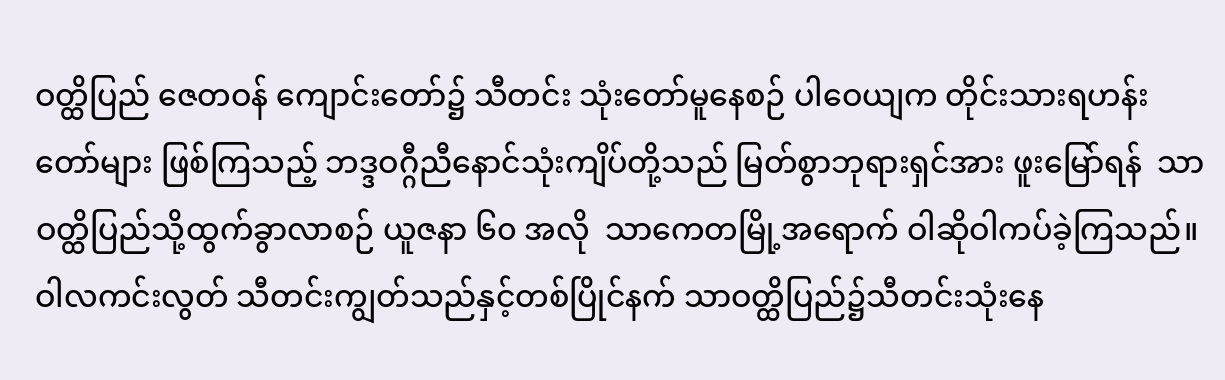ဝတ္ထိပြည် ဇေတဝန် ကျောင်းတော်၌ သီတင်း သုံးတော်မူနေစဉ် ပါဝေယျက တိုင်းသားရဟန်းတော်များ ဖြစ်ကြသည့် ဘဒ္ဒဝဂ္ဂီညီနောင်သုံးကျိပ်တို့သည် မြတ်စွာဘုရားရှင်အား ဖူးမြော်ရန်  သာဝတ္ထိပြည်သို့ထွက်ခွာလာစဉ် ယူဇနာ ၆၀ အလို  သာကေတမြို့အရောက် ဝါဆိုဝါကပ်ခဲ့ကြသည်။  ဝါလကင်းလွတ် သီတင်းကျွတ်သည်နှင့်တစ်ပြိုင်နက် သာဝတ္ထိပြည်၌သီတင်းသုံးနေ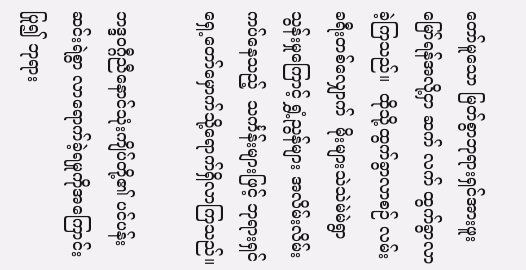တော်မူသော မြတ်စွာဘုရားရှင်အားဖူးမြော်ရန်အလို့ငှာ ဆက် လက် ထွက်ခွာလာခဲ့ကြသည်။  ထိုသို့ထွက်ခွာလာစဉ် လမ်းခရီးတစ်လျှောက်  မိုးများသဲသဲမဲမဲရွာသွန်းမှုကြောင့် ရွှံ့ညွန်များ အလိမ်းလိမ်း ကပ်နေသည့်  သင်္ကန်းများဖြင့် ဘုရားရှင်ရှေ့တော်မှောက်သို့ရောက်ရှိလာကြသည်။

ဘဒ္ဒဝဂ္ဂီညီနောင်သုံးကျိပ်တို့၏ ပင်ပန်းဆင်းရဲစွာ လာရောက်ခဲ့ရမှုကိုအကြောင်းပြု၍ ဘုရား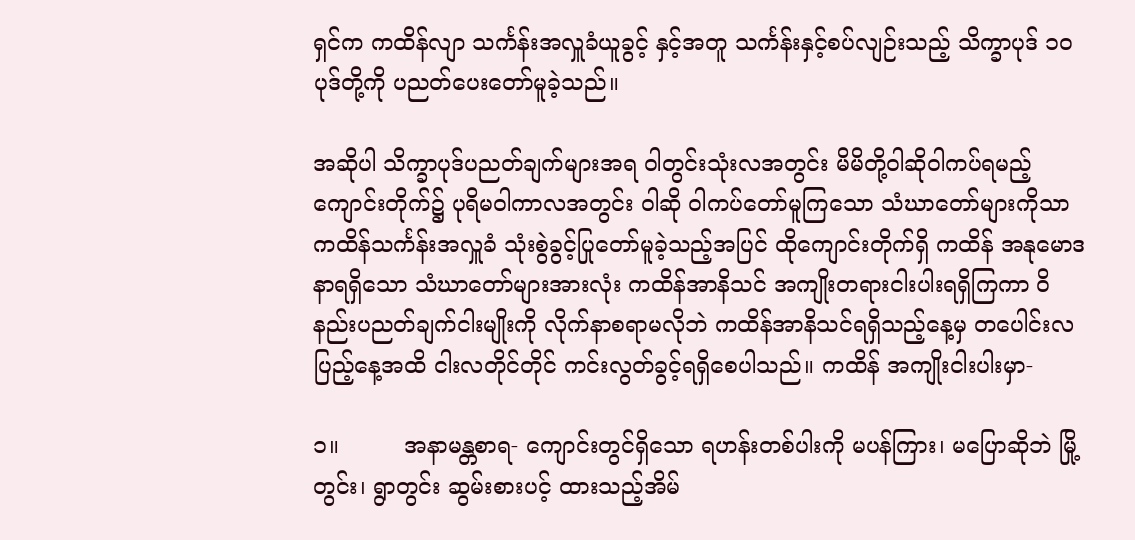ရှင်က ကထိန်လျာ သင်္ကန်းအလှူခံယူခွင့် နှင့်အတူ သင်္ကန်းနှင့်စပ်လျဉ်းသည့် သိက္ခာပုဒ် ၁၀ ပုဒ်တို့ကို ပညတ်ပေးတော်မူခဲ့သည်။

အဆိုပါ သိက္ခာပုဒ်ပညတ်ချက်များအရ ဝါတွင်းသုံးလအတွင်း မိမိတို့ဝါဆိုဝါကပ်ရမည့်ကျောင်းတိုက်၌ ပုရိမဝါကာလအတွင်း ဝါဆို ဝါကပ်တော်မူကြသော သံဃာတော်များကိုသာ ကထိန်သင်္ကန်းအလှူခံ သုံးစွဲခွင့်ပြုတော်မူခဲ့သည့်အပြင် ထိုကျောင်းတိုက်ရှိ ကထိန် အနုမောဒနာရရှိသော သံဃာတော်များအားလုံး ကထိန်အာနိသင် အကျိုးတရားငါးပါးရရှိကြကာ ဝိနည်းပညတ်ချက်ငါးမျိုးကို လိုက်နာစရာမလိုဘဲ ကထိန်အာနိသင်ရရှိသည့်နေ့မှ တပေါင်းလပြည့်နေ့အထိ ငါးလတိုင်တိုင် ကင်းလွတ်ခွင့်ရရှိစေပါသည်။ ကထိန် အကျိုးငါးပါးမှာ-

၁။         အနာမန္တစာရ- ကျောင်းတွင်ရှိသော ရဟန်းတစ်ပါးကို မပန်ကြား၊ မပြောဆိုဘဲ မြို့တွင်း၊ ရွာတွင်း ဆွမ်းစားပင့် ထားသည့်အိမ်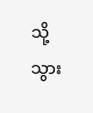သို့ သွား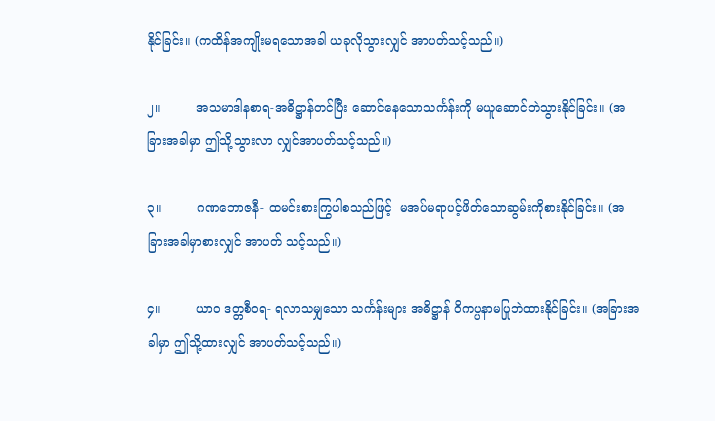နိုင်ခြင်း။ (ကထိန်အကျိုးမရသောအခါ ယခုလိုသွားလျှင် အာပတ်သင့်သည်။)

၂။         အသမာဒါနစာရ-အဓိဋ္ဌာန်တင်ပြီး ဆောင်နေသောသင်္ကန်းကို မယူဆောင်ဘဲသွားနိုင်ခြင်း။ (အခြားအခါမှာ ဤသို့သွားလာ လျှင်အာပတ်သင့်သည်။)

၃။         ဂဏဘောဇနီ- ထမင်းစားကြွပါစသည်ဖြင့်  မအပ်မရာပင့်ဖိတ်သောဆွမ်းကိုစားနိုင်ခြင်း။ (အခြားအခါမှာစားလျှင် အာပတ် သင့်သည်။)

၄။         ယာ၀ ဒတ္တစီဝရ- ရလာသမျှသော သင်္ကန်းများ အဓိဋ္ဌာန် ဝိကပ္ပနာမပြုဘဲထားနိုင်ခြင်း။ (အခြားအခါမှာ ဤသို့ထားလျှင် အာပတ်သင့်သည်။)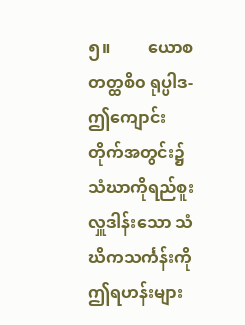၅။         ယောစ တတ္ထစိ၀ ရုပ္ပါဒ- ဤကျောင်းတိုက်အတွင်း၌ သံဃာကိုရည်စူးလှူဒါန်းသော သံဃိကသင်္ကန်းကို ဤရဟန်းများ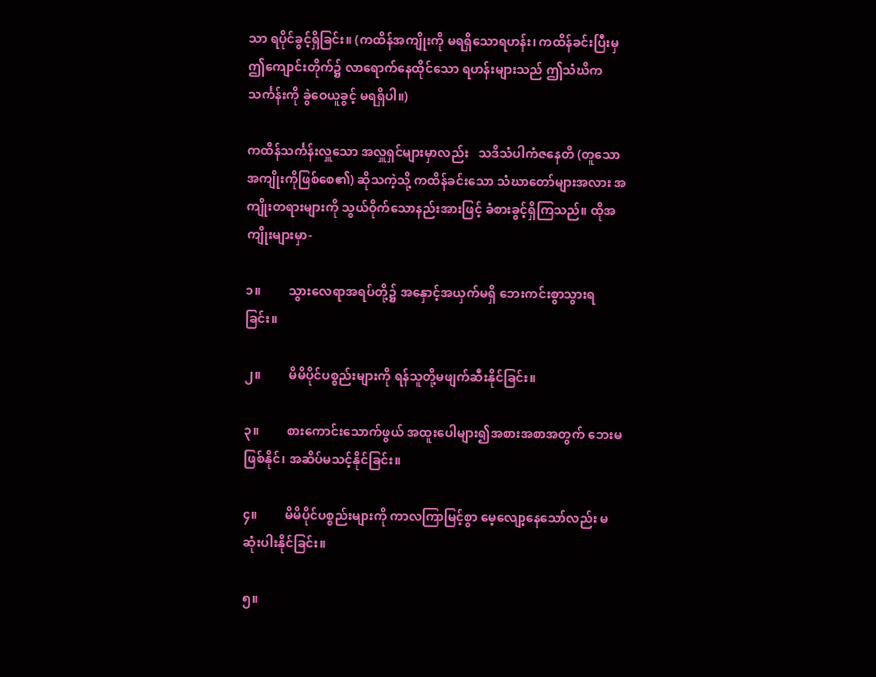သာ ရပိုင်ခွင့်ရှိခြင်း။ (ကထိန်အကျိုးကို မရရှိသောရဟန်း၊ ကထိန်ခင်းပြီးမှ ဤကျောင်းတိုက်၌ လာရောက်နေထိုင်သော ရဟန်းများသည် ဤသံဃိကသင်္ကန်းကို ခွဲဝေယူခွင့် မရရှိပါ။)

ကထိန်သင်္ကန်းလှူသော အလှူရှင်များမှာလည်း   သဒိသံပါကံဇနေတိ (တူသောအကျိုးကိုဖြစ်စေ၏) ဆိုသကဲ့သို့ ကထိန်ခင်းသော သံဃာတော်များအလား အကျိုးတရားများကို သွယ်ဝိုက်သောနည်းအားဖြင့် ခံစားခွင့်ရှိကြသည်။ ထိုအကျိုးများမှာ-

၁။         သွားလေရာအရပ်တို့၌ အနှောင့်အယှက်မရှိ ဘေးကင်းစွာသွားရခြင်း။

၂။         မိမိပိုင်ပစ္စည်းများကို ရန်သူတို့မဖျက်ဆီးနိုင်ခြင်း။

၃။         စားကောင်းသောက်ဖွယ် အထူးပေါများ၍အစားအစာအတွက် ဘေးမဖြစ်နိုင်၊ အဆိပ်မသင့်နိုင်ခြင်း။

၄။         မိမိပိုင်ပစ္စည်းများကို ကာလကြာမြင့်စွာ မေ့လျော့နေသော်လည်း မဆုံးပါးနိုင်ခြင်း။

၅။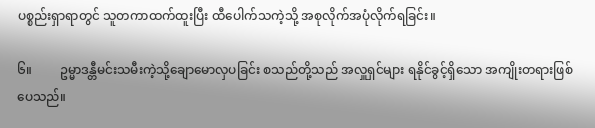ပစ္စည်းရှာရာတွင် သူတကာထက်ထူးပြီး ထီပေါက်သကဲ့သို့ အစုလိုက်အပုံလိုက်ရခြင်း။

၆။         ဥမ္မာဒန္တီမင်းသမီးကဲ့သို့ချောမောလှပခြင်း စသည်တို့သည် အလှူရှင်များ ရနိုင်ခွင့်ရှိသော အကျိုးတရားဖြစ်ပေသည်။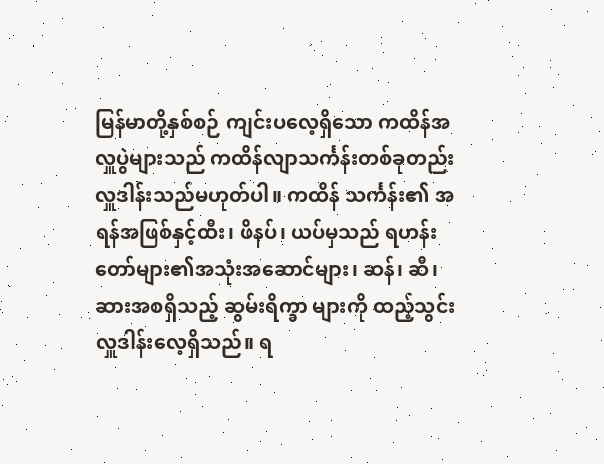မြန်မာတို့နှစ်စဉ် ကျင်းပလေ့ရှိသော ကထိန်အလှူပွဲများသည် ကထိန်လျာသင်္ကန်းတစ်ခုတည်း လှူဒါန်းသည်မဟုတ်ပါ။ ကထိန် သင်္ကန်း၏ အရန်အဖြစ်နှင့်ထီး၊ ဖိနပ်၊ ယပ်မှသည် ရဟန်းတော်များ၏အသုံးအဆောင်များ၊ ဆန်၊ ဆီ၊ ဆားအစရှိသည့် ဆွမ်းရိက္ခာ များကို ထည့်သွင်းလှူဒါန်းလေ့ရှိသည်။ ရ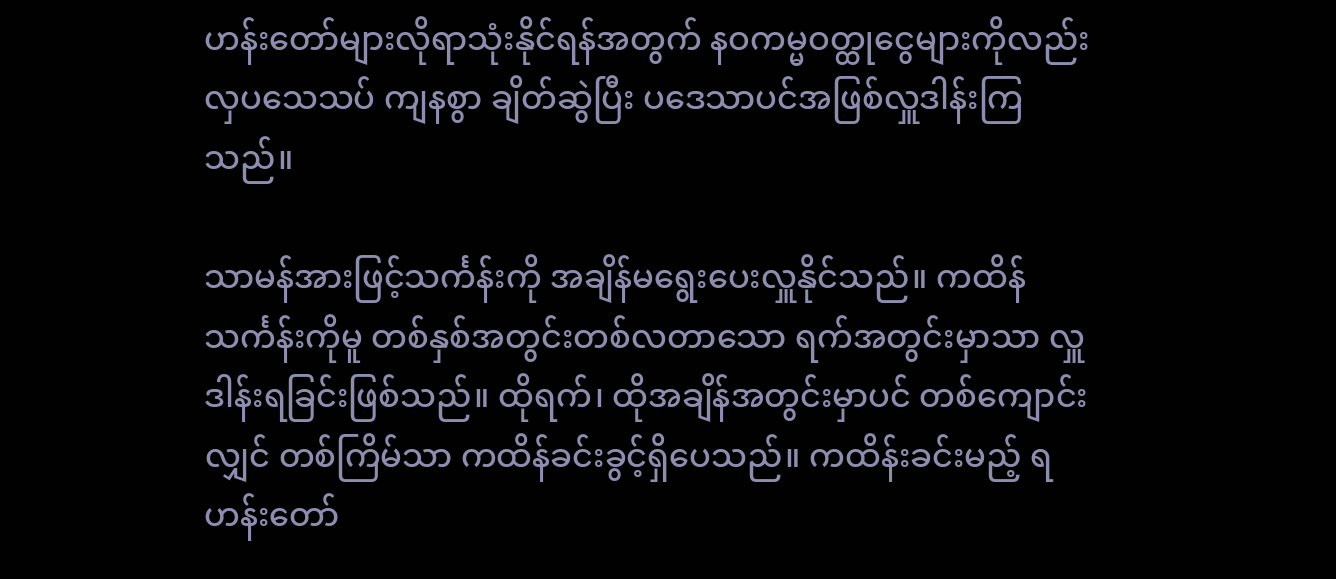ဟန်းတော်များလိုရာသုံးနိုင်ရန်အတွက် နဝကမ္မဝတ္ထုငွေများကိုလည်း လှပသေသပ် ကျနစွာ ချိတ်ဆွဲပြီး ပဒေသာပင်အဖြစ်လှူဒါန်းကြသည်။

သာမန်အားဖြင့်သင်္ကန်းကို အချိန်မရွေးပေးလှူနိုင်သည်။ ကထိန်သင်္ကန်းကိုမူ တစ်နှစ်အတွင်းတစ်လတာသော ရက်အတွင်းမှာသာ လှူဒါန်းရခြင်းဖြစ်သည်။ ထိုရက်၊ ထိုအချိန်အတွင်းမှာပင် တစ်ကျောင်းလျှင် တစ်ကြိမ်သာ ကထိန်ခင်းခွင့်ရှိပေသည်။ ကထိန်းခင်းမည့် ရဟန်းတော်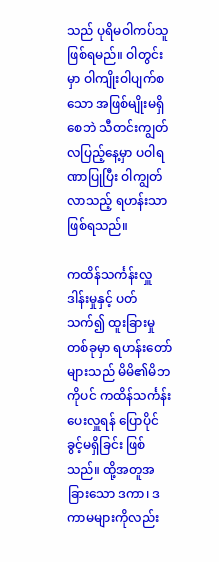သည် ပုရိမဝါကပ်သူဖြစ်ရမည်။ ဝါတွင်းမှာ ဝါကျိုးဝါပျက်စသော အဖြစ်မျိုးမရှိစေဘဲ သီတင်းကျွတ်လပြည့်နေ့မှာ ပဝါရဏာပြုပြီး ဝါကျွတ်လာသည့် ရဟန်းသာဖြစ်ရသည်။

ကထိန်သင်္ကန်းလှူဒါန်းမှုနှင့် ပတ်သက်၍ ထူးခြားမှုတစ်ခုမှာ ရဟန်းတော်များသည် မိမိ၏မိဘကိုပင် ကထိန်သင်္ကန်းပေးလှူရန် ပြောပိုင်ခွင့်မရှိခြင်း ဖြစ်သည်။ ထို့အတူအခြားသော ဒကာ၊ ဒကာမများကိုလည်း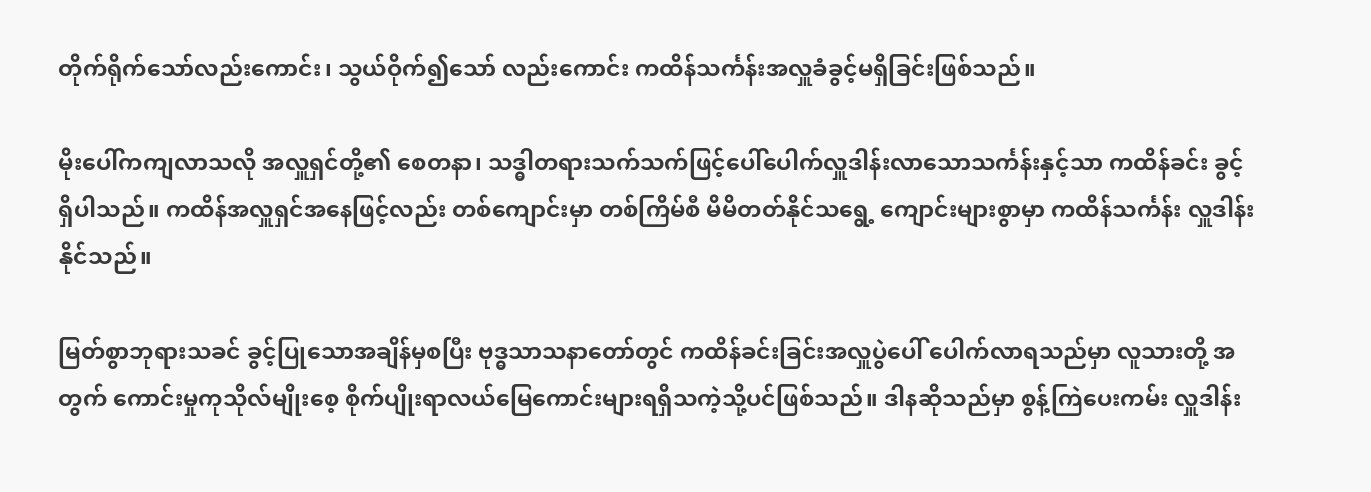တိုက်ရိုက်သော်လည်းကောင်း၊ သွယ်ဝိုက်၍သော် လည်းကောင်း ကထိန်သင်္ကန်းအလှူခံခွင့်မရှိခြင်းဖြစ်သည်။

မိုးပေါ်ကကျလာသလို အလှူရှင်တို့၏ စေတနာ၊ သဒ္ဓါတရားသက်သက်ဖြင့်ပေါ်ပေါက်လှူဒါန်းလာသောသင်္ကန်းနှင့်သာ ကထိန်ခင်း ခွင့်ရှိပါသည်။ ကထိန်အလှူရှင်အနေဖြင့်လည်း တစ်ကျောင်းမှာ တစ်ကြိမ်စီ မိမိတတ်နိုင်သရွေ့ ကျောင်းများစွာမှာ ကထိန်သင်္ကန်း လှူဒါန်းနိုင်သည်။

မြတ်စွာဘုရားသခင် ခွင့်ပြုသောအချိန်မှစပြီး ဗုဒ္ဓသာသနာတော်တွင် ကထိန်ခင်းခြင်းအလှူပွဲပေါ် ပေါက်လာရသည်မှာ လူသားတို့ အတွက် ကောင်းမှုကုသိုလ်မျိုးစေ့ စိုက်ပျိုးရာလယ်မြေကောင်းများရရှိသကဲ့သို့ပင်ဖြစ်သည်။ ဒါနဆိုသည်မှာ စွန့်ကြဲပေးကမ်း လှူဒါန်း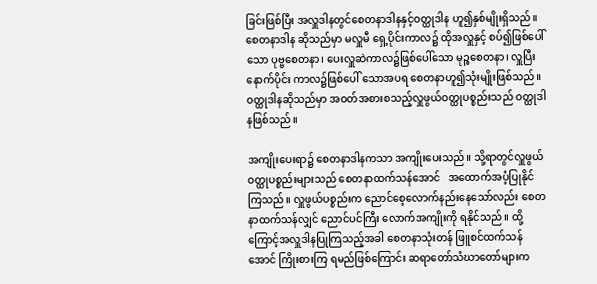ခြင်းဖြစ်ပြီး အလှူဒါနတွင်စေတနာဒါနနှင့်ဝတ္ထုဒါန ဟူ၍နှစ်မျိုးရှိသည်။ စေတနာဒါန ဆိုသည်မှာ မလှူမီ ရှေ့ပိုင်းကာလ၌ ထိုအလှူနှင့် စပ်၍ဖြစ်ပေါ်သော ပုဗ္ဗစေတနာ၊ ပေးလှူဆဲကာလ၌ဖြစ်ပေါ်သော မုဉ္စစေတနာ၊ လှူပြီးနောက်ပိုင်း ကာလ၌ဖြစ်ပေါ် သောအပရ စေတနာဟူ၍သုံးမျိုးဖြစ်သည်။ ဝတ္ထုဒါနဆိုသည်မှာ အဝတ်အစားစသည့်လှူဖွယ်ဝတ္ထုပစ္စည်းသည် ဝတ္ထုဒါနဖြစ်သည်။

အကျိုးပေးရာ၌ စေတနာဒါနကသာ အကျိုးပေးသည်။ သို့ရာတွင်လှူဖွယ် ဝတ္ထုပစ္စည်းများသည် စေတနာထက်သန်အောင်   အထောက်အပံ့ပြုနိုင်ကြသည်။ လှူဖွယ်ပစ္စည်းက ညောင်စေ့လောက်နည်းနေသော်လည်း စေတနာထက်သန်လျှင် ညောင်ပင်ကြီး လောက်အကျိုးကို ရနိုင်သည်။ ထို့ကြောင့်အလှူဒါနပြုကြသည့်အခါ စေတနာသုံးတန် ဖြူစင်ထက်သန်အောင် ကြိုးစားကြ ရမည်ဖြစ်ကြောင်း ဆရာတော်သံဃာတော်များက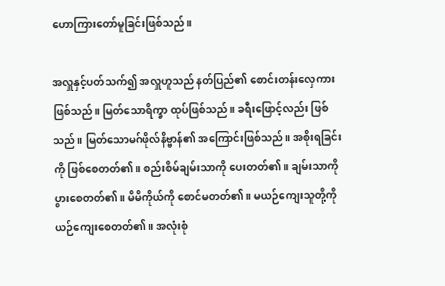ဟောကြားတော်မူခြင်းဖြစ်သည်။

အလှူနှင့်ပတ်သက်၍ အလှူဟူသည် နတ်ပြည်၏ စောင်းတန်းလှေကားဖြစ်သည်။ မြတ်သောရိက္ခာ ထုပ်ဖြစ်သည်။ ခရီးဖြောင့်လည်း ဖြစ်သည်။ မြတ်သောမဂ်ဖိုလ်နိဗ္ဗာန်၏ အကြောင်းဖြစ်သည်။ အစိုးရခြင်းကို ဖြစ်စေတတ်၏။ စည်းစိမ်ချမ်းသာကို ပေးတတ်၏။ ချမ်းသာကို ပွားစေတတ်၏။ မိမိကိုယ်ကို စောင်မတတ်၏။ မယဉ်ကျေးသူတို့ကို ယဉ်ကျေးစေတတ်၏။ အလုံးစုံ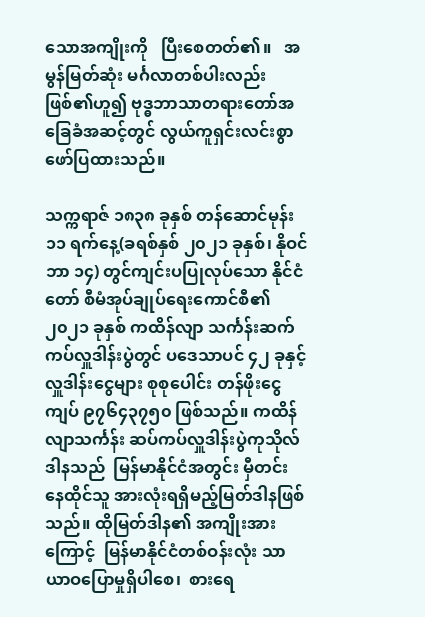သောအကျိုးကို   ပြီးစေတတ်၏။   အမွန်မြတ်ဆုံး မင်္ဂလာတစ်ပါးလည်းဖြစ်၏ဟူ၍ ဗုဒ္ဓဘာသာတရားတော်အခြေခံအဆင့်တွင် လွယ်ကူရှင်းလင်းစွာ ဖော်ပြထားသည်။

သက္ကရာဇ် ၁၈၃၈ ခုနှစ် တန်ဆောင်မုန်း ၁၁ ရက်နေ့(ခရစ်နှစ် ၂၀၂၁ ခုနှစ်၊ နိုဝင်ဘာ ၁၄) တွင်ကျင်းပပြုလုပ်သော နိုင်ငံတော် စီမံအုပ်ချုပ်ရေးကောင်စီ၏ ၂၀၂၁ ခုနှစ် ကထိန်လျာ သင်္ကန်းဆက်ကပ်လှူဒါန်းပွဲတွင် ပဒေသာပင် ၄၂ ခုနှင့်လှူဒါန်းငွေများ စုစုပေါင်း တန်ဖိုးငွေကျပ် ၉၇၆၄၃၇၅၀ ဖြစ်သည်။ ကထိန်လျာသင်္ကန်း ဆပ်ကပ်လှူဒါန်းပွဲကုသိုလ်ဒါနသည်  မြန်မာနိုင်ငံအတွင်း မှီတင်း နေထိုင်သူ အားလုံးရရှိမည့်မြတ်ဒါနဖြစ်သည်။ ထိုမြတ်ဒါန၏ အကျိုးအားကြောင့်  မြန်မာနိုင်ငံတစ်ဝန်းလုံး သာယာဝပြောမှုရှိပါစေ၊  စားရေ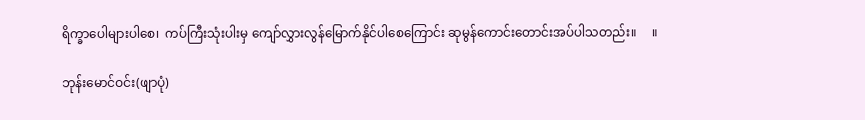ရိက္ခာပေါများပါစေ၊  ကပ်ကြီးသုံးပါးမှ ကျော်လွှားလွန်မြောက်နိုင်ပါစေကြောင်း ဆုမွန်ကောင်းတောင်းအပ်ပါသတည်း။     ။

ဘုန်းမောင်ဝင်း(ဖျာပုံ)